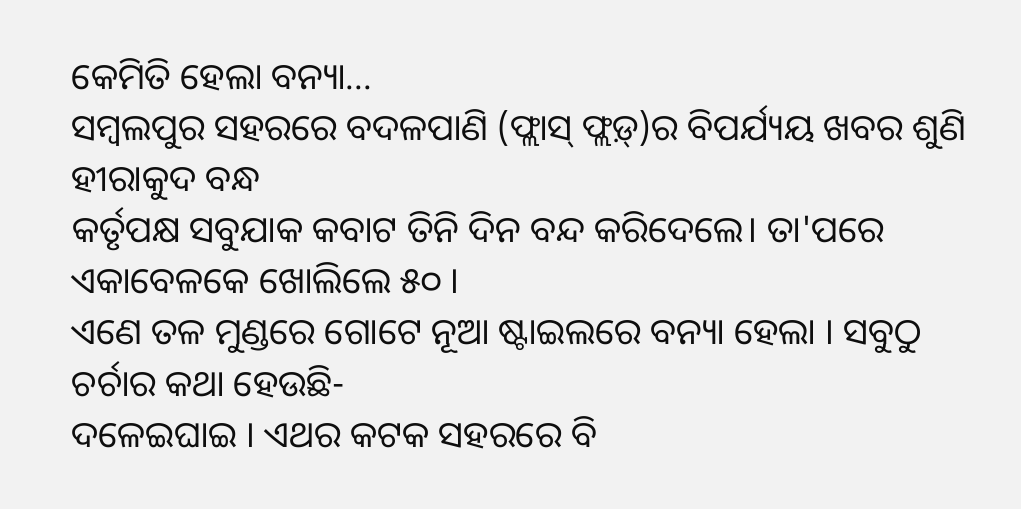କେମିତି ହେଲା ବନ୍ୟା...
ସମ୍ବଲପୁର ସହରରେ ବଦଳପାଣି (ଫ୍ଲାସ୍ ଫ୍ଲଡ଼୍)ର ବିପର୍ଯ୍ୟୟ ଖବର ଶୁଣି ହୀରାକୁଦ ବନ୍ଧ
କର୍ତୃପକ୍ଷ ସବୁଯାକ କବାଟ ତିନି ଦିନ ବନ୍ଦ କରିଦେଲେ। ତା'ପରେ ଏକାବେଳକେ ଖୋଲିଲେ ୫୦ ।
ଏଣେ ତଳ ମୁଣ୍ଡରେ ଗୋଟେ ନୂଆ ଷ୍ଟାଇଲରେ ବନ୍ୟା ହେଲା । ସବୁଠୁ ଚର୍ଚାର କଥା ହେଉଛି-
ଦଳେଇଘାଇ । ଏଥର କଟକ ସହରରେ ବି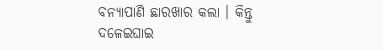ବନ୍ୟାପାଣି ଛାରଖାର କଲା । କିନ୍ତୁ ଦଳେଇଘାଇ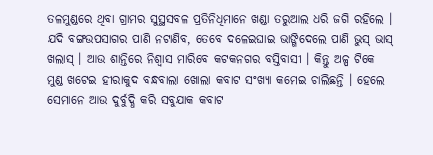ତଳମୁଣ୍ଡରେ ଥିବା ଗ୍ରାମର ସୁସ୍ଥସବଳ ପ୍ରତିନିଧିମାନେ ଖଣ୍ଡା ତରୁଆଲ ଧରି ଜଗି ରହିଲେ ।
ଯଦି ବଙ୍ଗଉପସାଗର ପାଣି ନଟାଣିବ, ତେବେ ଦଳେଇଘାଇ ଭାଙ୍ଗିଦେଲେ ପାଣି ଭୁସ୍ ଭାସ୍
ଖଲାସ୍ । ଆଉ ଶାନ୍ତିରେ ନିଶ୍ୱାସ ମାରିବେ କଟକନଗର ବସ୍ତିବାସୀ । କିନ୍ତୁ ଅଳ୍ପ ଟିକେ
ମୁଣ୍ଡ ଖଟେଇ ହୀରାକୁଦ ବନ୍ଧବାଲା ଖୋଲା କବାଟ ସଂଖ୍ୟା କମେଇ ଚାଲିଛନ୍ତି । ହେଲେ
ସେମାନେ ଆଉ ଦୁର୍ବୁଦ୍ଧି କରି ସବୁଯାକ କବାଟ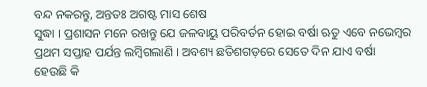ବନ୍ଦ ନକରନ୍ତୁ, ଅନ୍ତତଃ ଅଗଷ୍ଟ ମାସ ଶେଷ
ସୁଦ୍ଧା । ପ୍ରଶାସନ ମନେ ରଖନ୍ତୁ ଯେ ଜଳବାୟୁ ପରିବର୍ତନ ହୋଇ ବର୍ଷା ଋତୁ ଏବେ ନଭେମ୍ବର
ପ୍ରଥମ ସପ୍ତାହ ପର୍ଯନ୍ତ ଲମ୍ବିଗଲାଣି । ଅବଶ୍ୟ ଛତିଶଗଡ଼ରେ ସେତେ ଦିନ ଯାଏ ବର୍ଷା
ହେଉଛି କି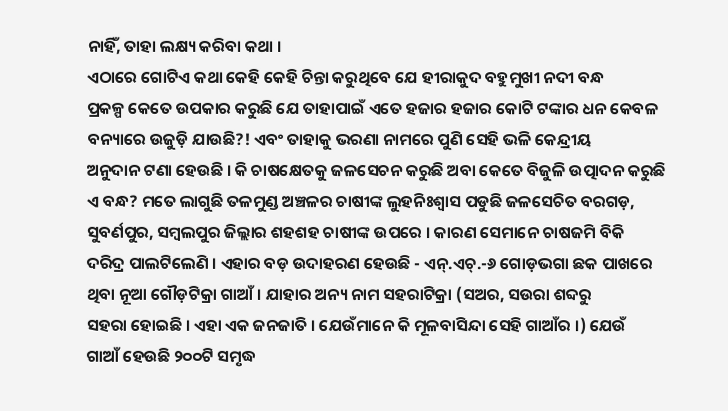ନାହିଁ, ତାହା ଲକ୍ଷ୍ୟ କରିବା କଥା ।
ଏଠାରେ ଗୋଟିଏ କଥା କେହି କେହି ଚିନ୍ତା କରୁଥିବେ ଯେ ହୀରାକୁଦ ବହୁମୁଖୀ ନଦୀ ବନ୍ଧ
ପ୍ରକଳ୍ପ କେତେ ଉପକାର କରୁଛି ଯେ ତାହାପାଇଁ ଏତେ ହଜାର ହଜାର କୋଟି ଟଙ୍କାର ଧନ କେବଳ
ବନ୍ୟାରେ ଉଜୁଡ଼ି ଯାଉଛି?! ଏବଂ ତାହାକୁ ଭରଣା ନାମରେ ପୁଣି ସେହି ଭଳି କେନ୍ଦ୍ରୀୟ
ଅନୁଦାନ ଟଣା ହେଉଛି । କି ଚାଷକ୍ଷେତକୁ ଜଳସେଚନ କରୁଛି ଅବା କେତେ ବିଜୁଳି ଉତ୍ପାଦନ କରୁଛି
ଏ ବନ୍ଧ? ମତେ ଲାଗୁଛି ତଳମୁଣ୍ଡ ଅଞ୍ଚଳର ଚାଷୀଙ୍କ ଲୁହନିଃଶ୍ୱାସ ପଡୁଛି ଜଳସେଚିତ ବରଗଡ଼,
ସୁବର୍ଣପୁର, ସମ୍ବଲପୁର ଜିଲ୍ଲାର ଶହଶହ ଚାଷୀଙ୍କ ଉପରେ । କାରଣ ସେମାନେ ଚାଷଜମି ବିକି
ଦରିଦ୍ର ପାଲଟିଲେଣି । ଏହାର ବଡ଼ ଉଦାହରଣ ହେଉଛି - ଏନ୍.ଏଚ୍.-୬ ଗୋଡ଼ଭଗା ଛକ ପାଖରେ
ଥିବା ନୂଆ ଗୌଡ଼ଟିକ୍ରା ଗାଆଁ । ଯାହାର ଅନ୍ୟ ନାମ ସହରାଟିକ୍ରା (ସଅର, ସଉରା ଶବ୍ଦରୁ
ସହରା ହୋଇଛି । ଏହା ଏକ ଜନଜାତି । ଯେଉଁମାନେ କି ମୂଳବାସିନ୍ଦା ସେହି ଗାଆଁର ।) ଯେଉଁ
ଗାଆଁ ହେଉଛି ୨୦୦ଟି ସମୃଦ୍ଧ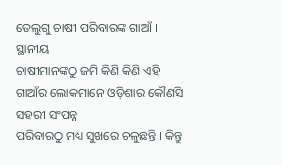ତେଲୁଗୁ ଚାଷୀ ପରିବାରଙ୍କ ଗାଆଁ । ସ୍ଥାନୀୟ
ଚାଷୀମାନଙ୍କଠୁ ଜମି କିଣି କିଣି ଏହି ଗାଆଁର ଲୋକମାନେ ଓଡ଼ିଶାର କୌଣସି ସହରୀ ସଂପନ୍ନ
ପରିବାରଠୁ ମଧ୍ୟ ସୁଖରେ ଚଳୁଛନ୍ତି । କିନ୍ତୁ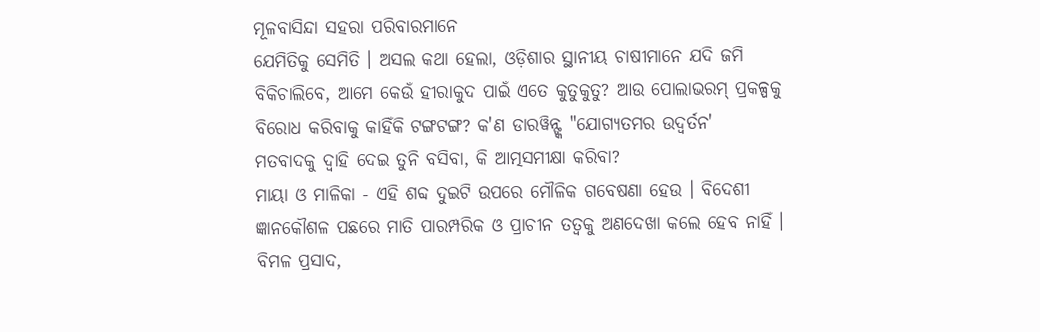ମୂଳବାସିନ୍ଦା ସହରା ପରିବାରମାନେ
ଯେମିତିକୁ ସେମିତି । ଅସଲ କଥା ହେଲା, ଓଡ଼ିଶାର ସ୍ଥାନୀୟ ଚାଷୀମାନେ ଯଦି ଜମି
ବିକିଚାଲିବେ, ଆମେ କେଉଁ ହୀରାକୁଦ ପାଇଁ ଏତେ କୁତୁକୁତୁ? ଆଉ ପୋଲାଭରମ୍ ପ୍ରକଳ୍ପକୁ
ବିରୋଧ କରିବାକୁ କାହିଁକି ଟଙ୍ଗଟଙ୍ଗ? କ'ଣ ଡାରୱିନ୍ଙ୍କ "ଯୋଗ୍ୟତମର ଉଦ୍ବର୍ତନ'
ମତବାଦକୁ ଦ୍ୱାହି ଦେଇ ତୁନି ବସିବା, କି ଆତ୍ମସମୀକ୍ଷା କରିବା?
ମାୟା ଓ ମାଳିକା - ଏହି ଶବ୍ଦ ଦୁଇଟି ଉପରେ ମୌଳିକ ଗବେଷଣା ହେଉ । ବିଦେଶୀ
ଜ୍ଞାନକୌଶଳ ପଛରେ ମାତି ପାରମ୍ପରିକ ଓ ପ୍ରାଚୀନ ତତ୍ୱକୁ ଅଣଦେଖା କଲେ ହେବ ନାହିଁ ।
ବିମଳ ପ୍ରସାଦ,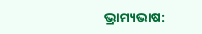ଭ୍ରାମ୍ୟଭାଷ: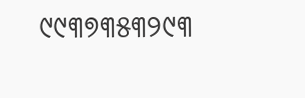୯୯୩୭୩୫୩୨୯୩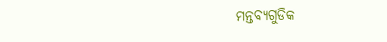ମନ୍ତବ୍ୟଗୁଡିକ